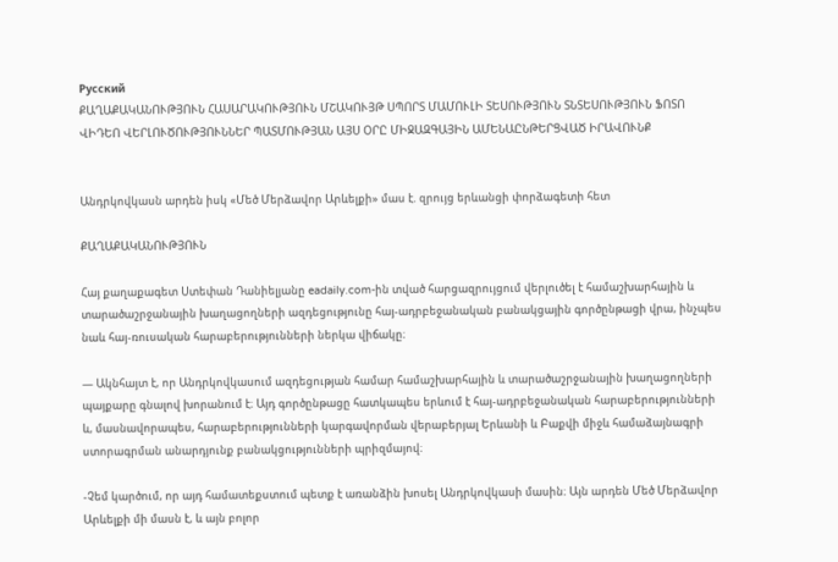Русский
ՔԱՂԱՔԱԿԱՆՈՒԹՅՈՒՆ ՀԱՍԱՐԱԿՈՒԹՅՈՒՆ ՄՇԱԿՈՒՅԹ ՍՊՈՐՏ ՄԱՄՈՒԼԻ ՏԵՍՈՒԹՅՈՒՆ ՏՆՏԵՍՈՒԹՅՈՒՆ ՖՈՏՈ ՎԻԴԵՈ ՎԵՐԼՈՒԾՈՒԹՅՈՒՆՆԵՐ ՊԱՏՄՈՒԹՅԱՆ ԱՅՍ ՕՐԸ ՄԻՋԱԶԳԱՅԻՆ ԱՄԵՆԱԸՆԹԵՐՑՎԱԾ ԻՐԱՎՈՒՆՔ


Անդրկովկասն արդեն իսկ «Մեծ Մերձավոր Արևելքի» մաս է. զրույց երևանցի փորձագետի հետ

ՔԱՂԱՔԱԿԱՆՈՒԹՅՈՒՆ

Հայ քաղաքագետ Ստեփան Դանիելյանը eadaily.com-ին տված հարցազրույցում վերլուծել է համաշխարհային և տարածաշրջանային խաղացողների ազդեցությունը հայ-ադրբեջանական բանակցային գործընթացի վրա, ինչպես նաև հայ-ռուսական հարաբերությունների ներկա վիճակը։

— Ակնհայտ է, որ Անդրկովկասում ազդեցության համար համաշխարհային և տարածաշրջանային խաղացողների պայքարը գնալով խորանում է։ Այդ գործընթացը հատկապես երևում է հայ-ադրբեջանական հարաբերությունների և, մասնավորապես, հարաբերությունների կարգավորման վերաբերյալ Երևանի և Բաքվի միջև համաձայնագրի ստորագրման անարդյունք բանակցությունների պրիզմայով։

-Չեմ կարծում, որ այդ համատեքստում պետք է առանձին խոսել Անդրկովկասի մասին։ Այն արդեն Մեծ Մերձավոր Արևելքի մի մասն է, և այն բոլոր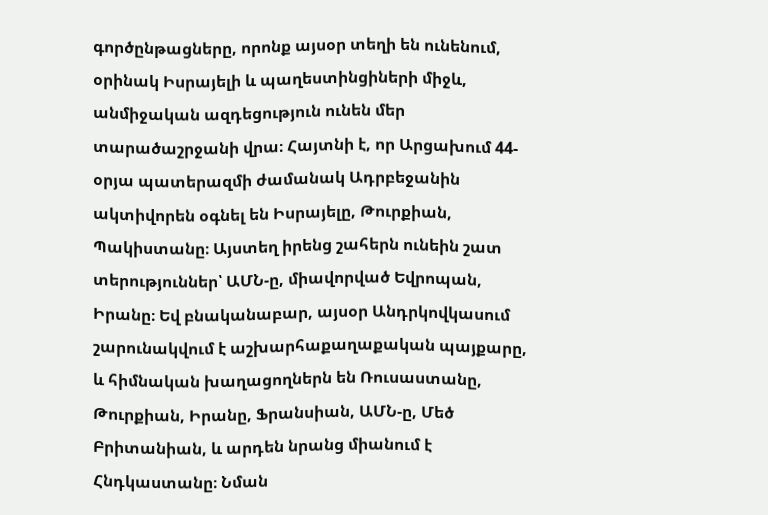գործընթացները, որոնք այսօր տեղի են ունենում, օրինակ Իսրայելի և պաղեստինցիների միջև, անմիջական ազդեցություն ունեն մեր տարածաշրջանի վրա։ Հայտնի է, որ Արցախում 44-օրյա պատերազմի ժամանակ Ադրբեջանին ակտիվորեն օգնել են Իսրայելը, Թուրքիան, Պակիստանը։ Այստեղ իրենց շահերն ունեին շատ տերություններ՝ ԱՄՆ-ը, միավորված Եվրոպան, Իրանը։ Եվ բնականաբար, այսօր Անդրկովկասում շարունակվում է աշխարհաքաղաքական պայքարը, և հիմնական խաղացողներն են Ռուսաստանը, Թուրքիան, Իրանը, Ֆրանսիան, ԱՄՆ-ը, Մեծ Բրիտանիան, և արդեն նրանց միանում է Հնդկաստանը։ Նման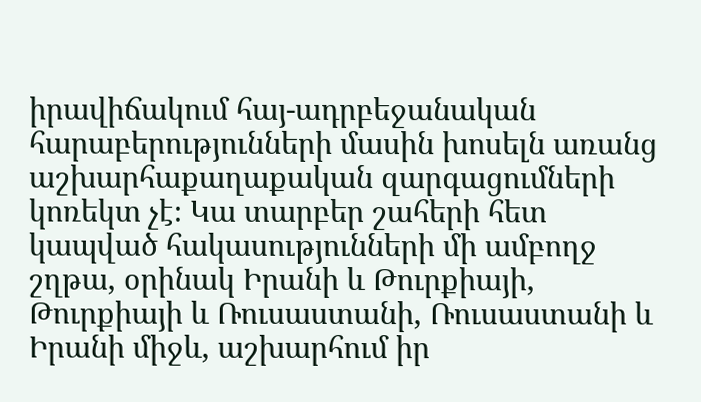իրավիճակում հայ-ադրբեջանական հարաբերությունների մասին խոսելն առանց աշխարհաքաղաքական զարգացումների կոռեկտ չէ։ Կա տարբեր շահերի հետ կապված հակասությունների մի ամբողջ շղթա, օրինակ Իրանի և Թուրքիայի, Թուրքիայի և Ռուսաստանի, Ռուսաստանի և Իրանի միջև, աշխարհում իր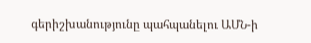գերիշխանությունը պահպանելու ԱՄՆ-ի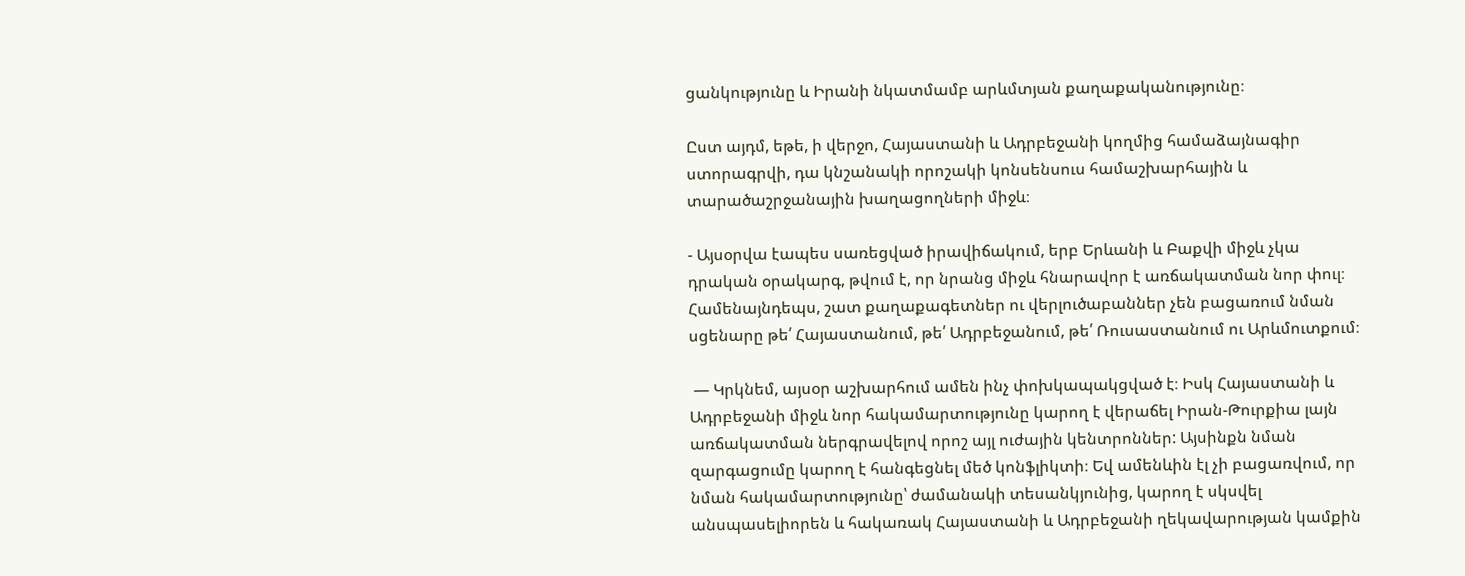ցանկությունը և Իրանի նկատմամբ արևմտյան քաղաքականությունը։

Ըստ այդմ, եթե, ի վերջո, Հայաստանի և Ադրբեջանի կողմից համաձայնագիր ստորագրվի, դա կնշանակի որոշակի կոնսենսուս համաշխարհային և տարածաշրջանային խաղացողների միջև։

- Այսօրվա էապես սառեցված իրավիճակում, երբ Երևանի և Բաքվի միջև չկա դրական օրակարգ, թվում է, որ նրանց միջև հնարավոր է առճակատման նոր փուլ։ Համենայնդեպս, շատ քաղաքագետներ ու վերլուծաբաններ չեն բացառում նման սցենարը թե՛ Հայաստանում, թե՛ Ադրբեջանում, թե՛ Ռուսաստանում ու Արևմուտքում։

 — Կրկնեմ, այսօր աշխարհում ամեն ինչ փոխկապակցված է։ Իսկ Հայաստանի և Ադրբեջանի միջև նոր հակամարտությունը կարող է վերաճել Իրան-Թուրքիա լայն առճակատման ներգրավելով որոշ այլ ուժային կենտրոններ: Այսինքն նման զարգացումը կարող է հանգեցնել մեծ կոնֆլիկտի։ Եվ ամենևին էլ չի բացառվում, որ նման հակամարտությունը՝ ժամանակի տեսանկյունից, կարող է սկսվել անսպասելիորեն և հակառակ Հայաստանի և Ադրբեջանի ղեկավարության կամքին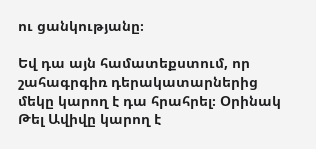ու ցանկությանը։

Եվ դա այն համատեքստում, որ շահագրգիռ դերակատարներից մեկը կարող է դա հրահրել։ Օրինակ Թել Ավիվը կարող է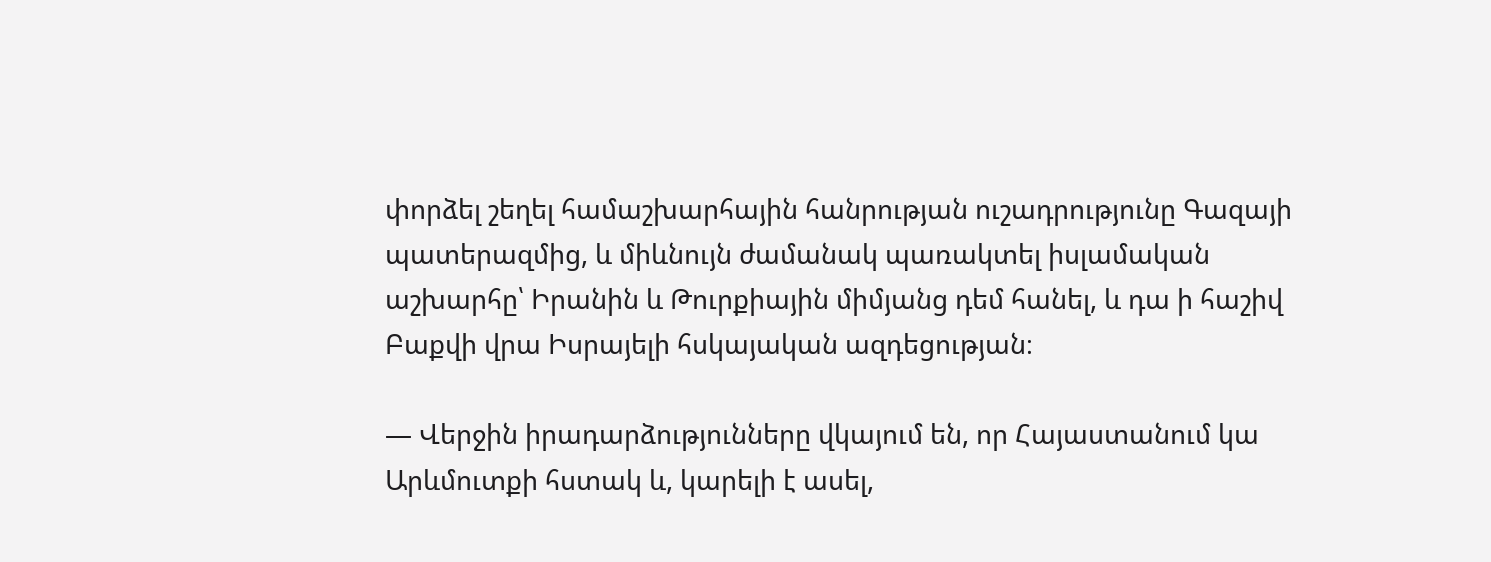փորձել շեղել համաշխարհային հանրության ուշադրությունը Գազայի պատերազմից, և միևնույն ժամանակ պառակտել իսլամական աշխարհը՝ Իրանին և Թուրքիային միմյանց դեմ հանել, և դա ի հաշիվ Բաքվի վրա Իսրայելի հսկայական ազդեցության։

— Վերջին իրադարձությունները վկայում են, որ Հայաստանում կա Արևմուտքի հստակ և, կարելի է ասել,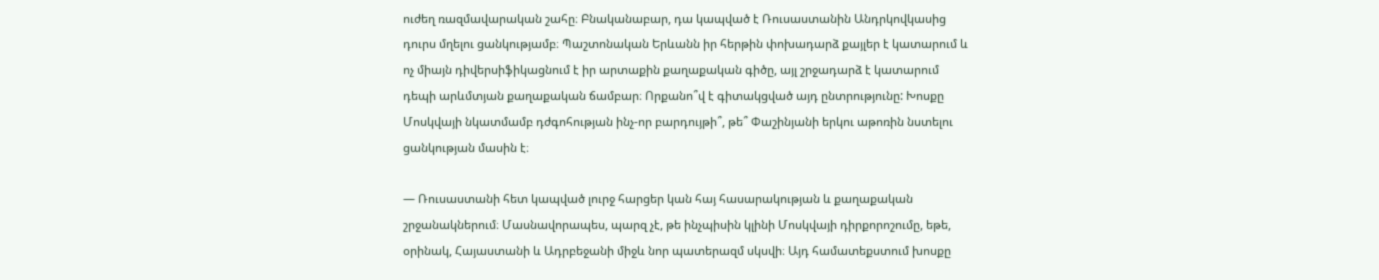ուժեղ ռազմավարական շահը։ Բնականաբար, դա կապված է Ռուսաստանին Անդրկովկասից դուրս մղելու ցանկությամբ։ Պաշտոնական Երևանն իր հերթին փոխադարձ քայլեր է կատարում և ոչ միայն դիվերսիֆիկացնում է իր արտաքին քաղաքական գիծը, այլ շրջադարձ է կատարում դեպի արևմտյան քաղաքական ճամբար։ Որքանո՞վ է գիտակցված այդ ընտրությունը: Խոսքը Մոսկվայի նկատմամբ դժգոհության ինչ-որ բարդույթի՞, թե՞ Փաշինյանի երկու աթոռին նստելու ցանկության մասին է։

— Ռուսաստանի հետ կապված լուրջ հարցեր կան հայ հասարակության և քաղաքական շրջանակներում։ Մասնավորապես, պարզ չէ, թե ինչպիսին կլինի Մոսկվայի դիրքորոշումը, եթե, օրինակ, Հայաստանի և Ադրբեջանի միջև նոր պատերազմ սկսվի։ Այդ համատեքստում խոսքը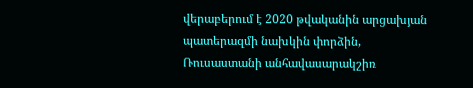վերաբերում է 2020 թվականին արցախյան պատերազմի նախկին փորձին, Ռուսաստանի անհավասարակշիռ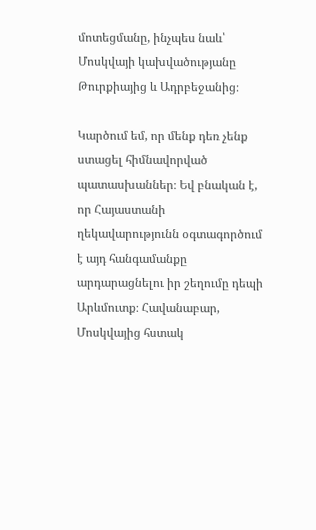մոտեցմանը, ինչպես նաև՝ Մոսկվայի կախվածությանը Թուրքիայից և Ադրբեջանից։

Կարծում եմ, որ մենք դեռ չենք ստացել հիմնավորված պատասխաններ։ Եվ բնական է, որ Հայաստանի ղեկավարությունն օգտագործում է այդ հանգամանքը արդարացնելու իր շեղումը դեպի Արևմուտք։ Հավանաբար, Մոսկվայից հստակ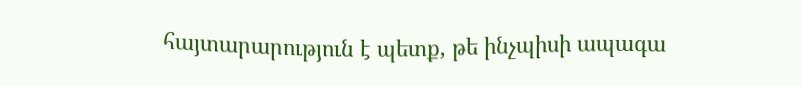հայտարարություն է պետք, թե ինչպիսի ապագա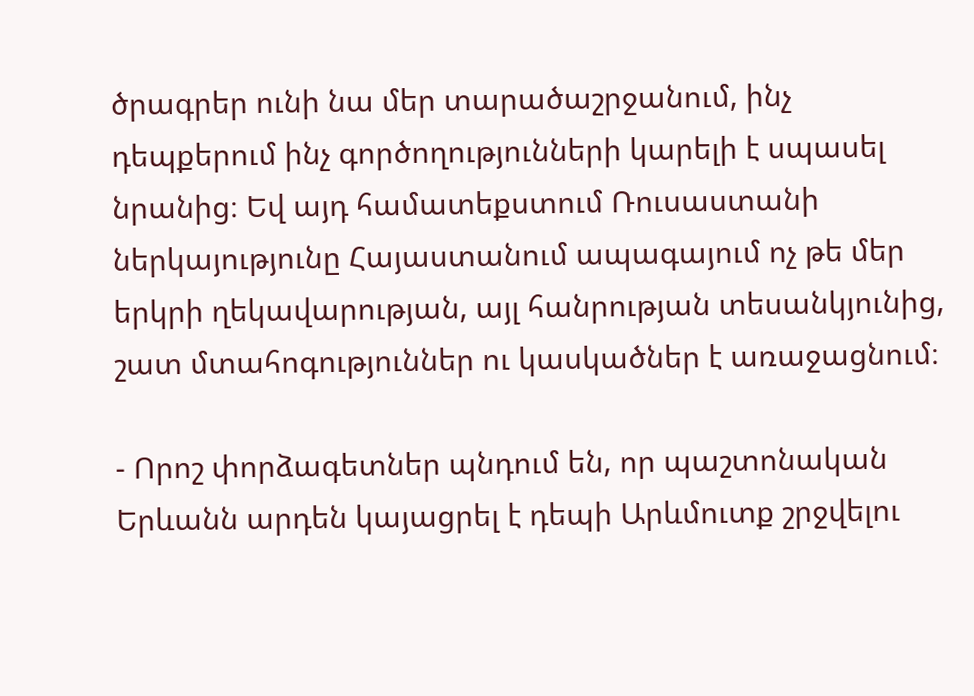ծրագրեր ունի նա մեր տարածաշրջանում, ինչ դեպքերում ինչ գործողությունների կարելի է սպասել նրանից։ Եվ այդ համատեքստում Ռուսաստանի ներկայությունը Հայաստանում ապագայում ոչ թե մեր երկրի ղեկավարության, այլ հանրության տեսանկյունից, շատ մտահոգություններ ու կասկածներ է առաջացնում։

- Որոշ փորձագետներ պնդում են, որ պաշտոնական Երևանն արդեն կայացրել է դեպի Արևմուտք շրջվելու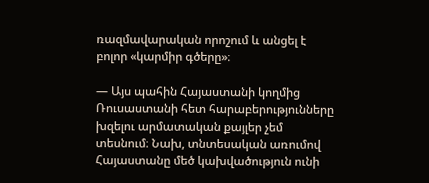ռազմավարական որոշում և անցել է բոլոր «կարմիր գծերը»։

— Այս պահին Հայաստանի կողմից Ռուսաստանի հետ հարաբերությունները խզելու արմատական քայլեր չեմ տեսնում։ Նախ, տնտեսական առումով Հայաստանը մեծ կախվածություն ունի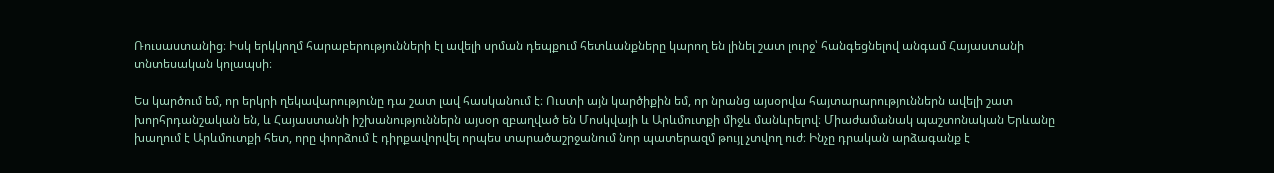Ռուսաստանից։ Իսկ երկկողմ հարաբերությունների էլ ավելի սրման դեպքում հետևանքները կարող են լինել շատ լուրջ՝ հանգեցնելով անգամ Հայաստանի տնտեսական կոլապսի։

Ես կարծում եմ, որ երկրի ղեկավարությունը դա շատ լավ հասկանում է։ Ուստի այն կարծիքին եմ, որ նրանց այսօրվա հայտարարություններն ավելի շատ խորհրդանշական են, և Հայաստանի իշխանություններն այսօր զբաղված են Մոսկվայի և Արևմուտքի միջև մանևրելով։ Միաժամանակ պաշտոնական Երևանը խաղում է Արևմուտքի հետ, որը փորձում է դիրքավորվել որպես տարածաշրջանում նոր պատերազմ թույլ չտվող ուժ։ Ինչը դրական արձագանք է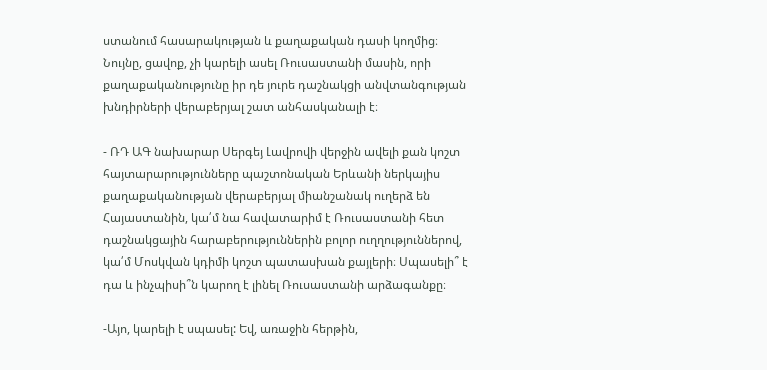ստանում հասարակության և քաղաքական դասի կողմից։ Նույնը, ցավոք, չի կարելի ասել Ռուսաստանի մասին, որի քաղաքականությունը իր դե յուրե դաշնակցի անվտանգության խնդիրների վերաբերյալ շատ անհասկանալի է։

- ՌԴ ԱԳ նախարար Սերգեյ Լավրովի վերջին ավելի քան կոշտ հայտարարությունները պաշտոնական Երևանի ներկայիս քաղաքականության վերաբերյալ միանշանակ ուղերձ են Հայաստանին, կա՛մ նա հավատարիմ է Ռուսաստանի հետ դաշնակցային հարաբերություններին բոլոր ուղղություններով, կա՛մ Մոսկվան կդիմի կոշտ պատասխան քայլերի։ Սպասելի՞ է դա և ինչպիսի՞ն կարող է լինել Ռուսաստանի արձագանքը։

-Այո, կարելի է սպասել: Եվ, առաջին հերթին,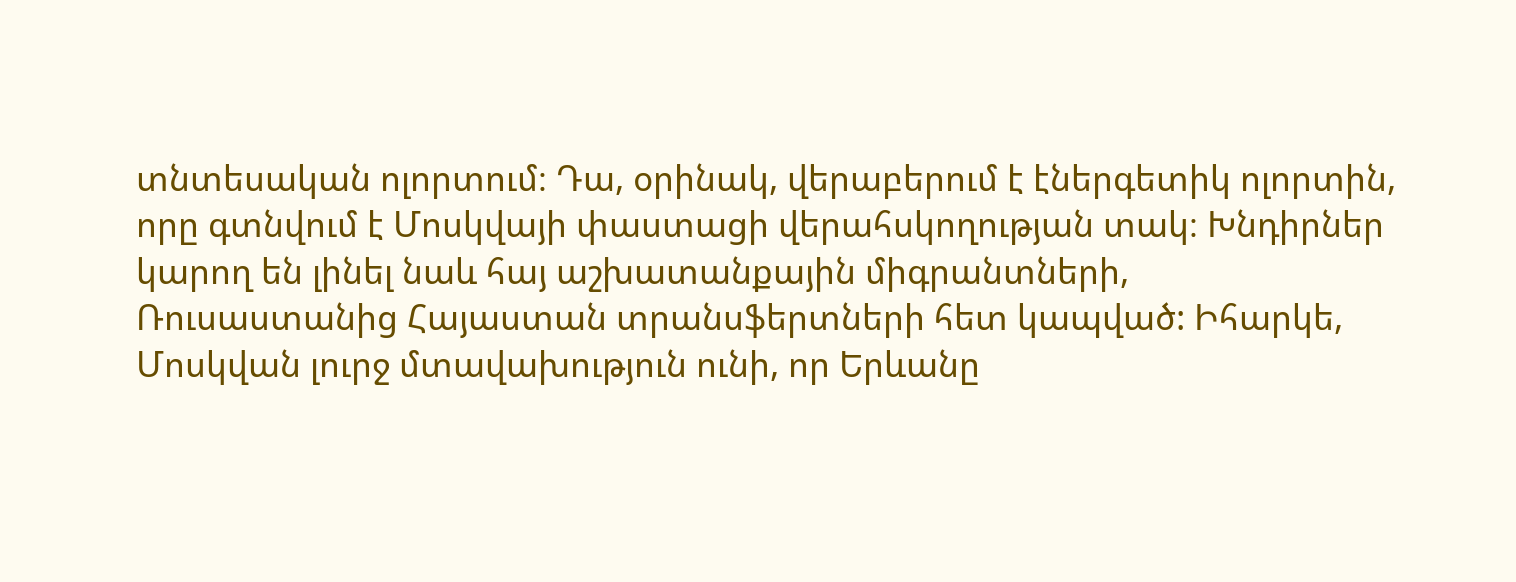տնտեսական ոլորտում։ Դա, օրինակ, վերաբերում է էներգետիկ ոլորտին, որը գտնվում է Մոսկվայի փաստացի վերահսկողության տակ։ Խնդիրներ կարող են լինել նաև հայ աշխատանքային միգրանտների, Ռուսաստանից Հայաստան տրանսֆերտների հետ կապված: Իհարկե, Մոսկվան լուրջ մտավախություն ունի, որ Երևանը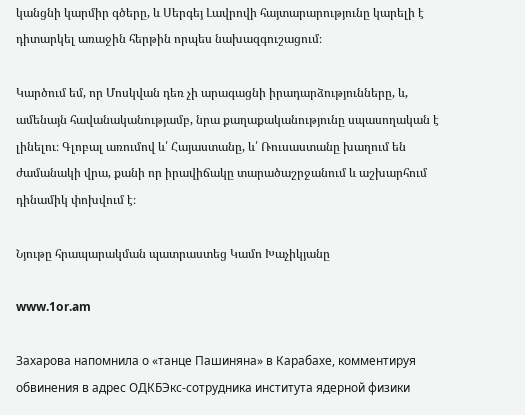կանցնի կարմիր գծերը, և Սերգեյ Լավրովի հայտարարությունը կարելի է դիտարկել առաջին հերթին որպես նախազգուշացում։

Կարծում եմ, որ Մոսկվան դեռ չի արագացնի իրադարձությունները, և, ամենայն հավանականությամբ, նրա քաղաքականությունը սպասողական է լինելու։ Գլոբալ առումով և՛ Հայաստանը, և՛ Ռուսաստանը խաղում են ժամանակի վրա, քանի որ իրավիճակը տարածաշրջանում և աշխարհում դինամիկ փոխվում է։

Նյութը հրապարակման պատրաստեց Կամո Խաչիկյանը

www.1or.am

Захарова напомнила о «танце Пашиняна» в Карабахе, комментируя обвинения в адрес ОДКБЭкс-сотрудника института ядерной физики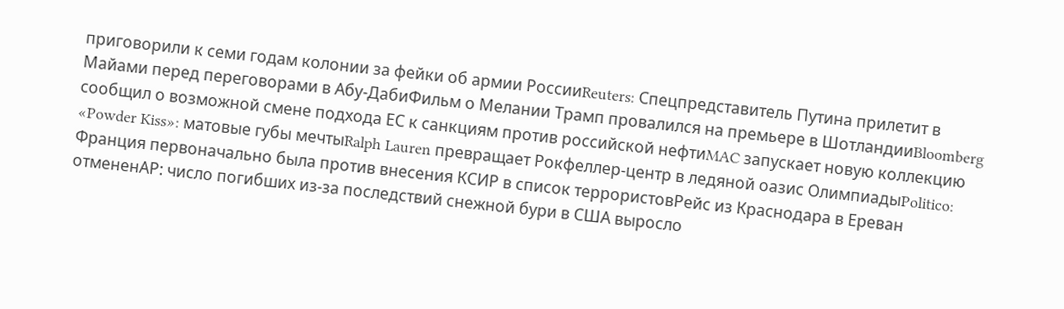приговорили к семи годам колонии за фейки об армии РоссииReuters: Спецпредставитель Путина прилетит в Майами перед переговорами в Абу-ДабиФильм о Мелании Трамп провалился на премьере в ШотландииBloomberg сообщил о возможной смене подхода ЕС к санкциям против российской нефтиMAC запускает новую коллекцию «Powder Kiss»: матовые губы мечтыRalph Lauren превращает Рокфеллер-центр в ледяной оазис ОлимпиадыPolitico: Франция первоначально была против внесения КСИР в список террористовРейс из Краснодара в Ереван отмененAP: число погибших из-за последствий снежной бури в США выросло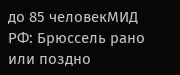до 85 человекМИД РФ: Брюссель рано или поздно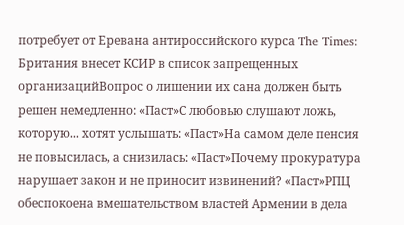потребует от Еревана антироссийского курса The Times: Британия внесет КСИР в список запрещенных организацийВопрос о лишении их сана должен быть решен немедленно: «Паст»С любовью слушают ложь, которую... хотят услышать: «Паст»На самом деле пенсия не повысилась, а снизилась: «Паст»Почему прокуратура нарушает закон и не приносит извинений? «Паст»РПЦ обеспокоена вмешательством властей Армении в дела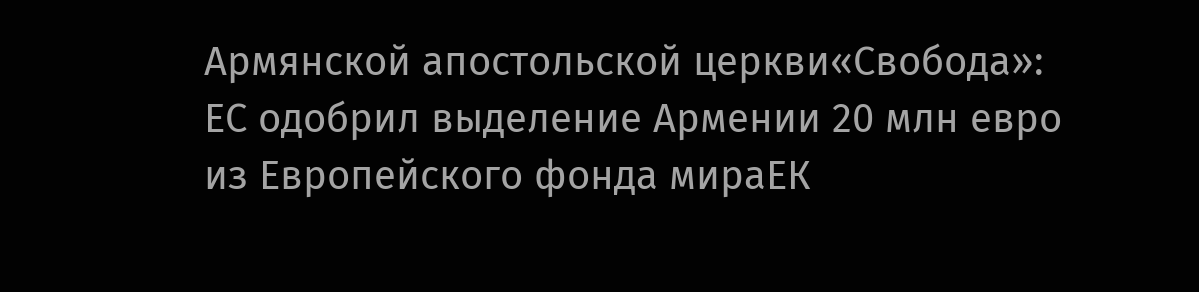Армянской апостольской церкви«Свобода»: ЕС одобрил выделение Армении 20 млн евро из Европейского фонда мираЕК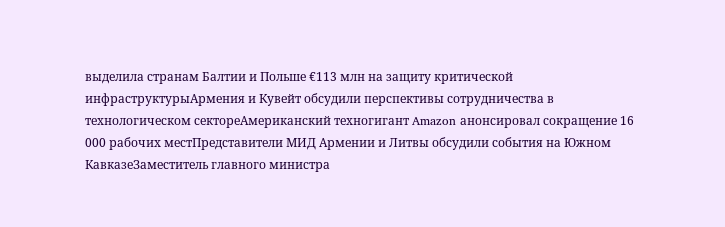выделила странам Балтии и Польше €113 млн на защиту критической инфраструктурыАрмения и Кувейт обсудили перспективы сотрудничества в технологическом сектореАмериканский техногигант Amazon анонсировал сокращение 16 000 рабочих местПредставители МИД Армении и Литвы обсудили события на Южном КавказеЗаместитель главного министра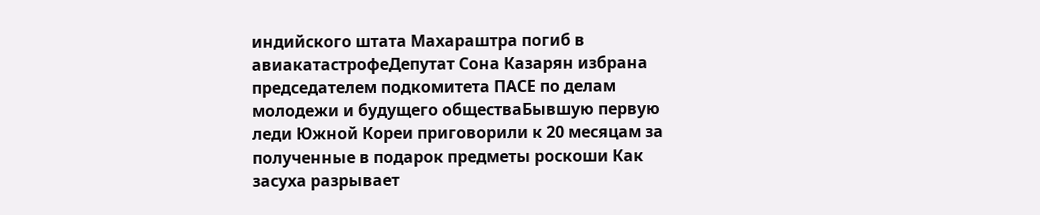индийского штата Махараштра погиб в авиакатастрофеДепутат Сона Казарян избрана председателем подкомитета ПАСЕ по делам молодежи и будущего обществаБывшую первую леди Южной Кореи приговорили к 20 месяцам за полученные в подарок предметы роскоши Как засуха разрывает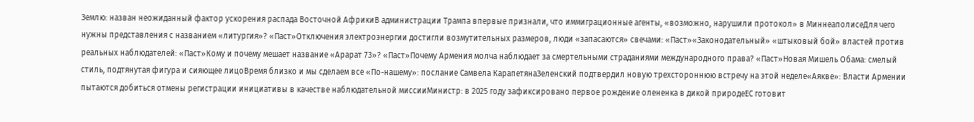Землю: назван неожиданный фактор ускорения распада Восточной АфрикиВ администрации Трампа впервые признали, что иммиграционные агенты, «возможно, нарушили протокол» в МиннеаполисеДля чего нужны представления с названием «литургия»? «Паст»Отключения электроэнергии достигли возмутительных размеров, люди «запасаются» свечами: «Паст»«Законодательный» «штыковый бой» властей против реальных наблюдателей: «Паст»Кому и почему мешает название «Арарат 73»? «Паст»Почему Армения молча наблюдает за смертельными страданиями международного права? «Паст»Новая Мишель Обама: смелый стиль, подтянутая фигура и сияющее лицоВремя близко и мы сделаем все «По-нашему»: послание Самвела КарапетянаЗеленский подтвердил новую трехстороннюю встречу на этой неделе«Аякве»: Власти Армении пытаются добиться отмены регистрации инициативы в качестве наблюдательной миссииМинистр: в 2025 году зафиксировано первое рождение олененка в дикой природеЕС готовит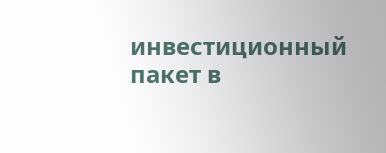инвестиционный пакет в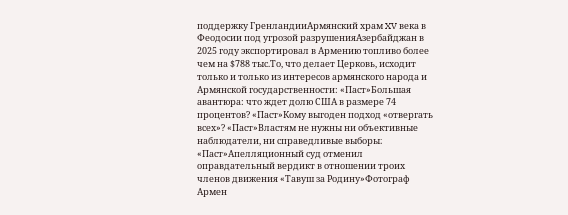поддержку ГренландииАрмянский храм XV века в Феодосии под угрозой разрушенияАзербайджан в 2025 году экспортировал в Армению топливо более чем на $788 тыс.То, что делает Церковь, исходит только и только из интересов армянского народа и Армянской государственности: «Паст»Большая авантюра: что ждет долю США в размере 74 процентов? «Паст»Кому выгоден подход «отвергать всех»? «Паст»Властям не нужны ни объективные наблюдатели, ни справедливые выборы։ «Паст»Апелляционный суд отменил оправдательный вердикт в отношении троих членов движения «Тавуш за Родину»Фотограф Армен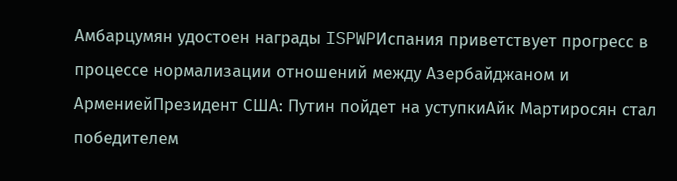Амбарцумян удостоен награды ISPWPИспания приветствует прогресс в процессе нормализации отношений между Азербайджаном и АрмениейПрезидент США: Путин пойдет на уступкиАйк Мартиросян стал победителем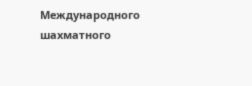Международного шахматного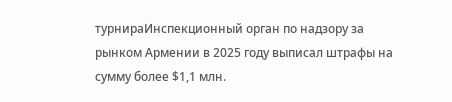турнираИнспекционный орган по надзору за рынком Армении в 2025 году выписал штрафы на сумму более $1,1 млн.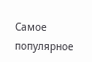Самое популярное